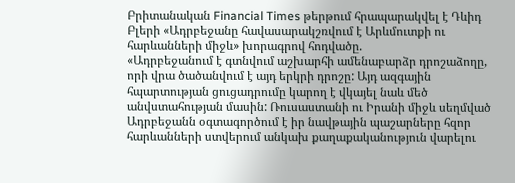Բրիտանական Financial Times թերթում հրապարակվել է Դևիդ Բլերի «Ադրբեջանը հավասարակշռվում է Արևմուտքի ու հարևանների միջև» խորագրով հոդվածը.
«Ադրբեջանում է գտնվում աշխարհի ամենաբարձր դրոշաձողը, որի վրա ծածանվում է այդ երկրի դրոշը: Այդ ազգային հպարտության ցուցադրումը կարող է վկայել նաև մեծ անվստահության մասին: Ռուսաստանի ու Իրանի միջև սեղմված Ադրբեջանն օգտագործում է իր նավթային պաշարները հզոր հարևանների ստվերում անկախ քաղաքականություն վարելու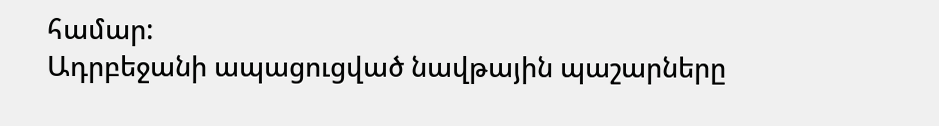համար:
Ադրբեջանի ապացուցված նավթային պաշարները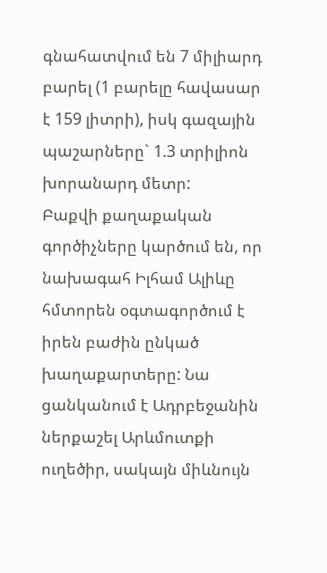գնահատվում են 7 միլիարդ բարել (1 բարելը հավասար է 159 լիտրի), իսկ գազային պաշարները` 1.3 տրիլիոն խորանարդ մետր:
Բաքվի քաղաքական գործիչները կարծում են, որ նախագահ Իլհամ Ալիևը հմտորեն օգտագործում է իրեն բաժին ընկած խաղաքարտերը: Նա ցանկանում է Ադրբեջանին ներքաշել Արևմուտքի ուղեծիր, սակայն միևնույն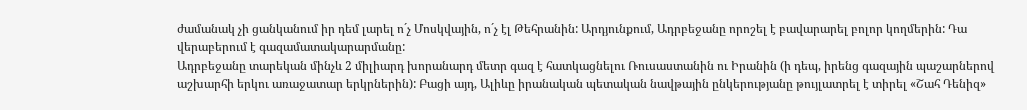ժամանակ չի ցանկանում իր դեմ լարել ո´չ Մոսկվային, ո´չ էլ Թեհրանին: Արդյունքում, Ադրբեջանը որոշել է բավարարել բոլոր կողմերին: Դա վերաբերում է գազամատակարարմանը:
Ադրբեջանը տարեկան մինչև 2 միլիարդ խորանարդ մետր գազ է հատկացնելու Ռուսաստանին ու Իրանին (ի դեպ, իրենց գազային պաշարներով աշխարհի երկու առաջատար երկրներին): Բացի այդ, Ալիևը իրանական պետական նավթային ընկերությանը թույլատրել է տիրել «Շահ Դենիզ»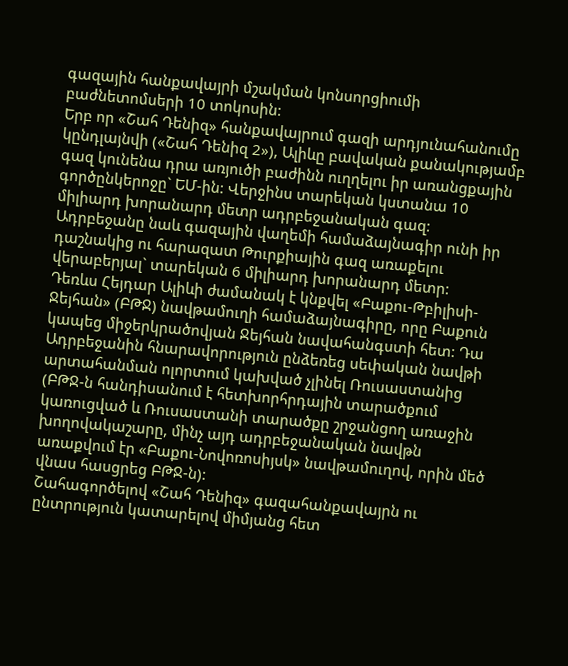գազային հանքավայրի մշակման կոնսորցիումի բաժնետոմսերի 10 տոկոսին:
Երբ որ «Շահ Դենիզ» հանքավայրում գազի արդյունահանումը կընդլայնվի («Շահ Դենիզ 2»), Ալիևը բավական քանակությամբ գազ կունենա դրա առյուծի բաժինն ուղղելու իր առանցքային գործընկերոջը` ԵՄ-ին: Վերջինս տարեկան կստանա 10 միլիարդ խորանարդ մետր ադրբեջանական գազ:
Ադրբեջանը նաև գազային վաղեմի համաձայնագիր ունի իր դաշնակից ու հարազատ Թուրքիային գազ առաքելու վերաբերյալ` տարեկան 6 միլիարդ խորանարդ մետր:
Դեռևս Հեյդար Ալիևի ժամանակ է կնքվել «Բաքու-Թբիլիսի-Ջեյհան» (ԲԹՋ) նավթամուղի համաձայնագիրը, որը Բաքուն կապեց միջերկրածովյան Ջեյհան նավահանգստի հետ: Դա Ադրբեջանին հնարավորություն ընձեռեց սեփական նավթի արտահանման ոլորտում կախված չլինել Ռուսաստանից (ԲԹՋ-ն հանդիսանում է հետխորհրդային տարածքում կառուցված և Ռուսաստանի տարածքը շրջանցող առաջին խողովակաշարը, մինչ այդ ադրբեջանական նավթն առաքվում էր «Բաքու-Նովոռոսիյսկ» նավթամուղով, որին մեծ վնաս հասցրեց ԲԹՋ-ն):
Շահագործելով «Շահ Դենիզ» գազահանքավայրն ու ընտրություն կատարելով միմյանց հետ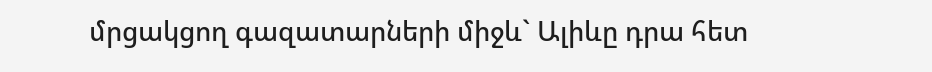մրցակցող գազատարների միջև` Ալիևը դրա հետ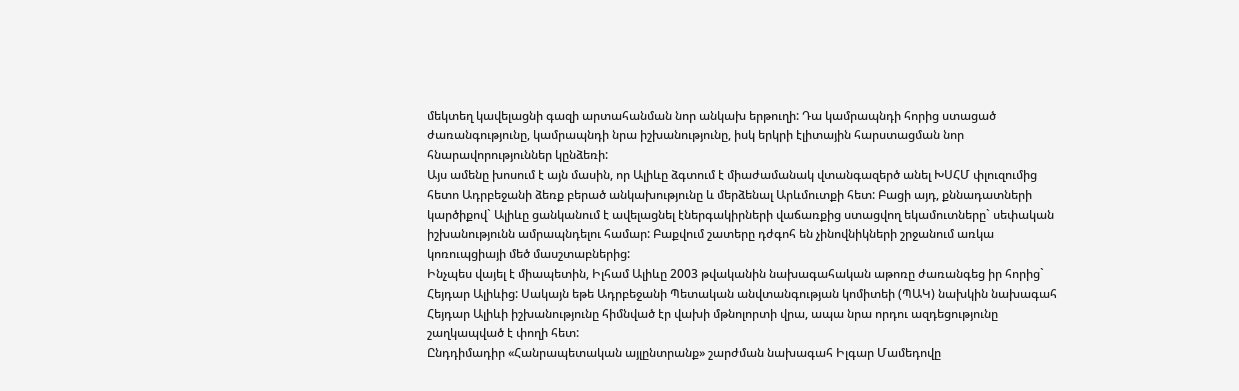մեկտեղ կավելացնի գազի արտահանման նոր անկախ երթուղի: Դա կամրապնդի հորից ստացած ժառանգությունը, կամրապնդի նրա իշխանությունը, իսկ երկրի էլիտային հարստացման նոր հնարավորություններ կընձեռի:
Այս ամենը խոսում է այն մասին, որ Ալիևը ձգտում է միաժամանակ վտանգազերծ անել ԽՍՀՄ փլուզումից հետո Ադրբեջանի ձեռք բերած անկախությունը և մերձենալ Արևմուտքի հետ: Բացի այդ, քննադատների կարծիքով` Ալիևը ցանկանում է ավելացնել էներգակիրների վաճառքից ստացվող եկամուտները` սեփական իշխանությունն ամրապնդելու համար: Բաքվում շատերը դժգոհ են չինովնիկների շրջանում առկա կոռուպցիայի մեծ մասշտաբներից:
Ինչպես վայել է միապետին, Իլհամ Ալիևը 2003 թվականին նախագահական աթոռը ժառանգեց իր հորից` Հեյդար Ալիևից: Սակայն եթե Ադրբեջանի Պետական անվտանգության կոմիտեի (ՊԱԿ) նախկին նախագահ Հեյդար Ալիևի իշխանությունը հիմնված էր վախի մթնոլորտի վրա, ապա նրա որդու ազդեցությունը շաղկապված է փողի հետ:
Ընդդիմադիր «Հանրապետական այլընտրանք» շարժման նախագահ Իլգար Մամեդովը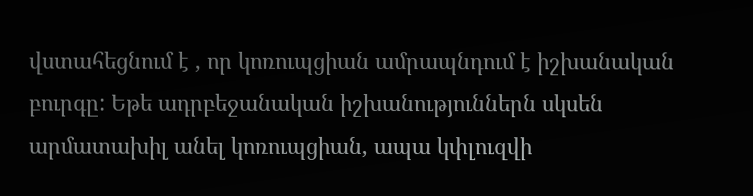վստահեցնում է , որ կոռուպցիան ամրապնդում է իշխանական բուրգը: Եթե ադրբեջանական իշխանություններն սկսեն արմատախիլ անել կոռուպցիան, ապա կփլուզվի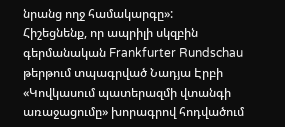նրանց ողջ համակարգը»:
Հիշեցնենք, որ ապրիլի սկզբին գերմանական Frankfurter Rundschau թերթում տպագրված Նադյա Էրբի «Կովկասում պատերազմի վտանգի առաջացումը» խորագրով հոդվածում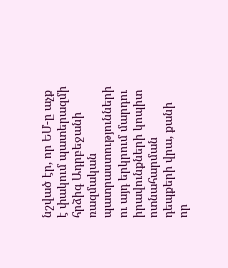նշված էր, որ ԵՄ-ը աչք է փակում պատերազմի հրձիգ Ադրբեջանի ռազմական պատրաստությունների ու այդ երկրում մարդու իրավունքների կոպիտ ոտնահարման դեպքերի վրա, քանի որ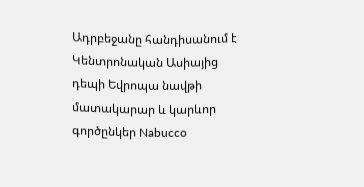Ադրբեջանը հանդիսանում է Կենտրոնական Ասիայից դեպի Եվրոպա նավթի մատակարար և կարևոր գործընկեր Nabucco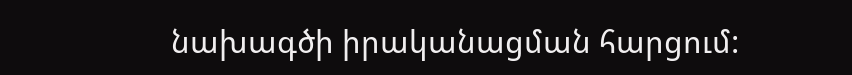նախագծի իրականացման հարցում: